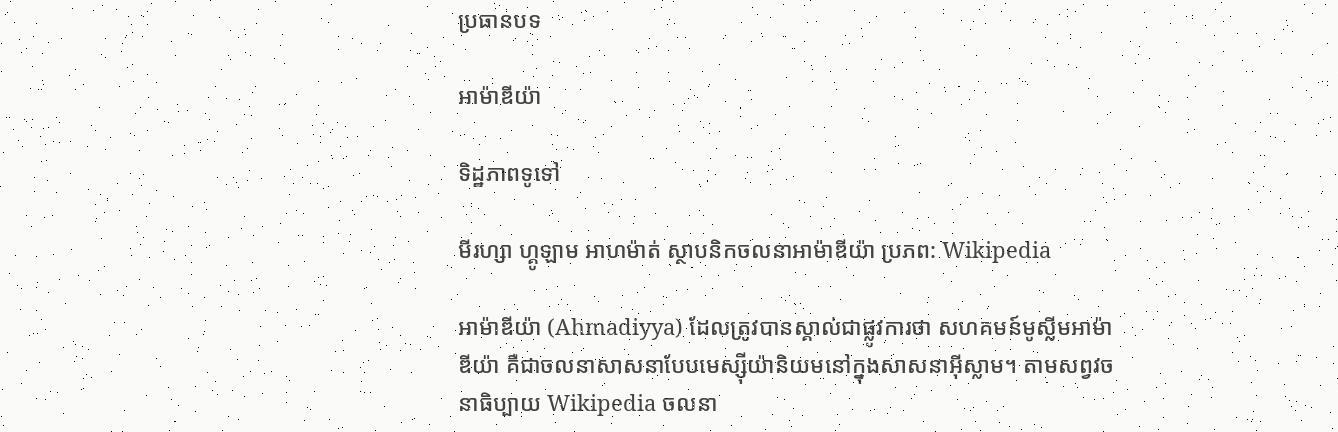ប្រធានបទ

អាម៉ាឌីយ៉ា

ទិដ្ឋភាពទូទៅ

មីរហ្សា ហ្គូឡាម អាហម៉ាត់ ស្ថាបនិកចលនាអាម៉ាឌីយ៉ា ប្រភព: Wikipedia

អាម៉ាឌីយ៉ា (Ahmadiyya) ដែលត្រូវបានស្គាល់ជាផ្លូវការថា សហគមន៍មូស្លីមអាម៉ាឌីយ៉ា គឺជាចលនាសាសនាបែបមេស្ស៊ីយ៉ានិយមនៅក្នុងសាសនាអ៊ីស្លាម។ តាមសព្វវចនាធិប្បាយ Wikipedia ចលនា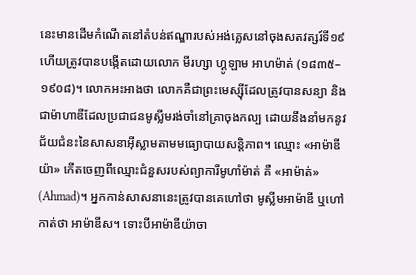នេះមានដើមកំណើតនៅតំបន់ឥណ្ឌារបស់អង់គ្លេសនៅចុងសតវត្សរ៍ទី១៩ ហើយត្រូវបានបង្កើតដោយលោក មីរហ្សា ហ្គូឡាម អាហម៉ាត់ (១៨៣៥–១៩០៨)។ លោកអះអាងថា លោកគឺជាព្រះមេស្ស៊ីដែលត្រូវបានសន្យា និងជាម៉ាហាឌីដែលប្រជាជនមូស្លីមរង់ចាំនៅគ្រាចុងកល្ប ដោយនឹងនាំមកនូវជ័យជំនះនៃសាសនាអ៊ីស្លាមតាមមធ្យោបាយសន្តិភាព។ ឈ្មោះ «អាម៉ាឌីយ៉ា» កើតចេញពីឈ្មោះជំនួសរបស់ព្យាការីមូហាំម៉ាត់ គឺ «អាម៉ាត់» (Ahmad)។ អ្នកកាន់សាសនានេះត្រូវបានគេហៅថា មូស្លីមអាម៉ាឌី ឬហៅកាត់ថា អាម៉ាឌីស។ ទោះបីអាម៉ាឌីយ៉ាចា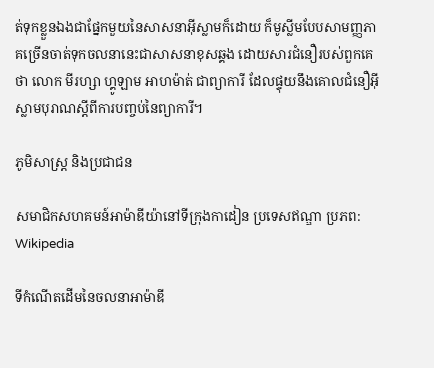ត់ទុកខ្លួនឯងជាផ្នែកមួយនៃសាសនាអ៊ីស្លាមក៏ដោយ ក៏មូស្លីមបែបសាមញ្ញភាគច្រើនចាត់ទុកចលនានេះជាសាសនាខុសឆ្គង ដោយសារជំនឿរបស់ពួកគេថា លោក មីរហ្សា ហ្គូឡាម អាហម៉ាត់ ជាព្យាការី ដែលផ្ទុយនឹងគោលជំនឿអ៊ីស្លាមបុរាណស្តីពីការបញ្ចប់នៃព្យាការី។

ភូមិសាស្ត្រ និងប្រជាជន

សមាជិកសហគមន៍អាម៉ាឌីយ៉ានៅទីក្រុងកាដៀន ប្រទេសឥណ្ឌា ប្រភព: Wikipedia

ទីកំណើតដើមនៃចលនាអាម៉ាឌី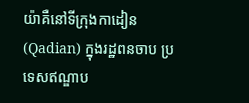យ៉ាគឺនៅទីក្រុងកាដៀន (Qadian) ក្នុងរដ្ឋពនចាប ប្រទេសឥណ្ឌាប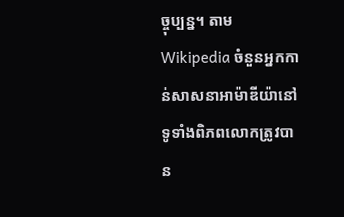ច្ចុប្បន្ន។ តាម Wikipedia ចំនួនអ្នកកាន់សាសនាអាម៉ាឌីយ៉ានៅទូទាំងពិភពលោកត្រូវបាន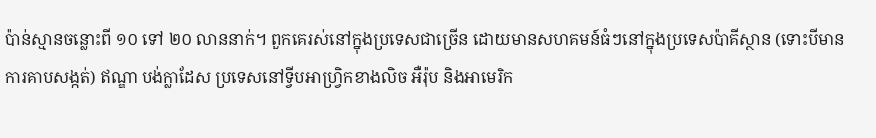ប៉ាន់ស្មានចន្លោះពី ១០ ទៅ ២០ លាននាក់។ ពួកគេរស់នៅក្នុងប្រទេសជាច្រើន ដោយមានសហគមន៍ធំៗនៅក្នុងប្រទេសប៉ាគីស្ថាន (ទោះបីមានការគាបសង្កត់) ឥណ្ឌា បង់ក្លាដែស ប្រទេសនៅទ្វីបអាហ្វ្រិកខាងលិច អឺរ៉ុប និងអាមេរិក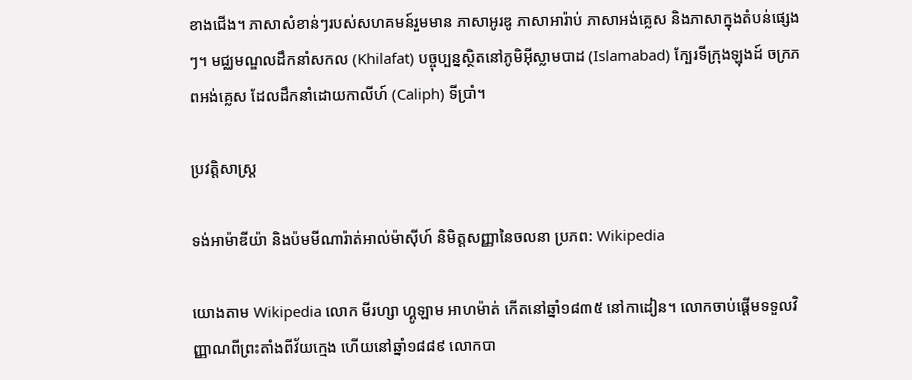ខាងជើង។ ភាសាសំខាន់ៗរបស់សហគមន៍រួមមាន ភាសាអូរឌូ ភាសាអារ៉ាប់ ភាសាអង់គ្លេស និងភាសាក្នុងតំបន់ផ្សេងៗ។ មជ្ឈមណ្ឌលដឹកនាំសកល (Khilafat) បច្ចុប្បន្នស្ថិតនៅភូមិអ៊ីស្លាមបាដ (Islamabad) ក្បែរទីក្រុងឡុងដ៍ ចក្រភពអង់គ្លេស ដែលដឹកនាំដោយកាលីហ៍ (Caliph) ទីប្រាំ។

ប្រវត្តិសាស្ត្រ

ទង់អាម៉ាឌីយ៉ា និងប៉មមីណារ៉ាត់អាល់ម៉ាស៊ីហ៍ និមិត្តសញ្ញានៃចលនា ប្រភព: Wikipedia

យោងតាម Wikipedia លោក មីរហ្សា ហ្គូឡាម អាហម៉ាត់ កើតនៅឆ្នាំ១៨៣៥ នៅកាដៀន។ លោកចាប់ផ្តើមទទួលវិញ្ញាណពីព្រះតាំងពីវ័យក្មេង ហើយនៅឆ្នាំ១៨៨៩ លោកបា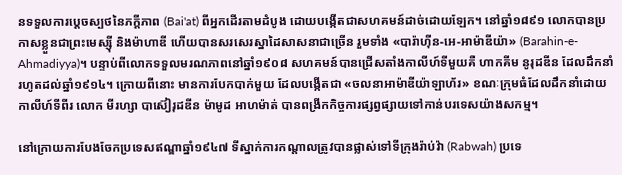នទទួលការប្តេចស្បថនៃភក្តីភាព (Bai'at) ពីអ្នកដើរតាមដំបូង ដោយបង្កើតជាសហគមន៍ដាច់ដោយឡែក។ នៅឆ្នាំ១៨៩១ លោកបានប្រកាសខ្លួនជាព្រះមេស្ស៊ី និងម៉ាហាឌី ហើយបានសរសេរស្នាដៃសាសនាជាច្រើន រួមទាំង «បារ៉ាហ៊ីន-អេ-អាម៉ាឌីយ៉ា» (Barahin-e-Ahmadiyya)។ បន្ទាប់ពីលោកទទួលមរណភាពនៅឆ្នាំ១៩០៨ សហគមន៍បានជ្រើសតាំងកាលីហ៍ទីមួយគឺ ហាកគីម នូរុដឌីន ដែលដឹកនាំរហូតដល់ឆ្នាំ១៩១៤។ ក្រោយពីនោះ មានការបែកបាក់មួយ ដែលបង្កើតជា «ចលនាអាម៉ាឌីយ៉ាឡាហ័រ» ខណៈក្រុមធំដែលដឹកនាំដោយកាលីហ៍ទីពីរ លោក មីរហ្សា បាស៊ៀរុដឌីន ម៉ាមូដ អាហម៉ាត់ បានពង្រីកកិច្ចការផ្សព្វផ្សាយទៅកាន់បរទេសយ៉ាងសកម្ម។

នៅក្រោយការបែងចែកប្រទេសឥណ្ឌាឆ្នាំ១៩៤៧ ទីស្នាក់ការកណ្តាលត្រូវបានផ្លាស់ទៅទីក្រុងរ៉ាប់វ៉ា (Rabwah) ប្រទេ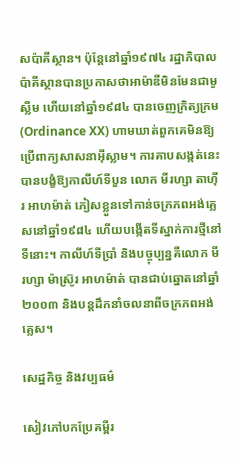សប៉ាគីស្ថាន។ ប៉ុន្តែនៅឆ្នាំ១៩៧៤ រដ្ឋាភិបាលប៉ាគីស្ថានបានប្រកាសថាអាម៉ាឌីមិនមែនជាមូស្លីម ហើយនៅឆ្នាំ១៩៨៤ បានចេញក្រិត្យក្រម (Ordinance XX) ហាមឃាត់ពួកគេមិនឱ្យប្រើពាក្យសាសនាអ៊ីស្លាម។ ការគាបសង្កត់នេះបានបង្ខំឱ្យកាលីហ៍ទីបួន លោក មីរហ្សា តាហ៊ីរ អាហម៉ាត់ ភៀសខ្លួនទៅកាន់ចក្រភពអង់គ្លេសនៅឆ្នាំ១៩៨៤ ហើយបង្កើតទីស្នាក់ការថ្មីនៅទីនោះ។ កាលីហ៍ទីប្រាំ និងបច្ចុប្បន្នគឺលោក មីរហ្សា ម៉ាស្រ៊ូរ អាហម៉ាត់ បានជាប់ឆ្នោតនៅឆ្នាំ២០០៣ និងបន្តដឹកនាំចលនាពីចក្រភពអង់គ្លេស។

សេដ្ឋកិច្ច និងវប្បធម៌

សៀវភៅបកប្រែគម្ពីរ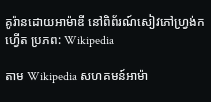គូរ៉ានដោយអាម៉ាឌី នៅពិព័រណ៍សៀវភៅហ្វ្រង់កហ្វើត ប្រភព: Wikipedia

តាម Wikipedia សហគមន៍អាម៉ា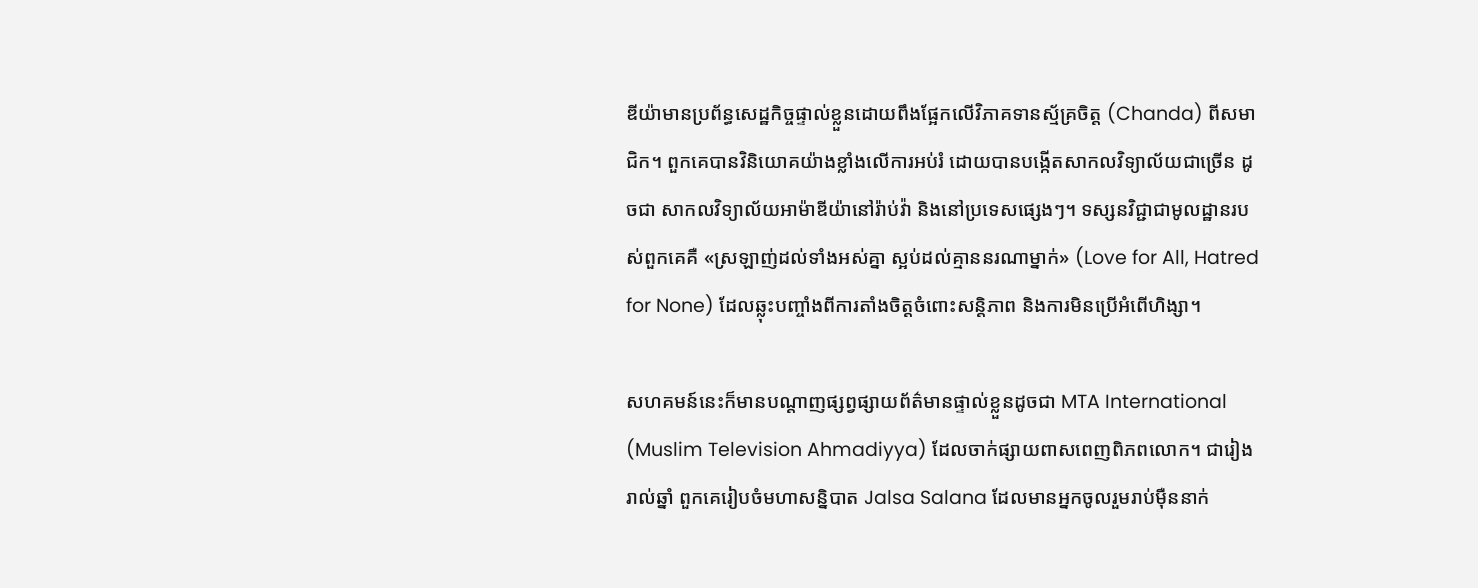ឌីយ៉ាមានប្រព័ន្ធសេដ្ឋកិច្ចផ្ទាល់ខ្លួនដោយពឹងផ្អែកលើវិភាគទានស្ម័គ្រចិត្ត (Chanda) ពីសមាជិក។ ពួកគេបានវិនិយោគយ៉ាងខ្លាំងលើការអប់រំ ដោយបានបង្កើតសាកលវិទ្យាល័យជាច្រើន ដូចជា សាកលវិទ្យាល័យអាម៉ាឌីយ៉ានៅរ៉ាប់វ៉ា និងនៅប្រទេសផ្សេងៗ។ ទស្សនវិជ្ជាជាមូលដ្ឋានរបស់ពួកគេគឺ «ស្រឡាញ់ដល់ទាំងអស់គ្នា ស្អប់ដល់គ្មាននរណាម្នាក់» (Love for All, Hatred for None) ដែលឆ្លុះបញ្ចាំងពីការតាំងចិត្តចំពោះសន្តិភាព និងការមិនប្រើអំពើហិង្សា។

សហគមន៍នេះក៏មានបណ្តាញផ្សព្វផ្សាយព័ត៌មានផ្ទាល់ខ្លួនដូចជា MTA International (Muslim Television Ahmadiyya) ដែលចាក់ផ្សាយពាសពេញពិភពលោក។ ជារៀងរាល់ឆ្នាំ ពួកគេរៀបចំមហាសន្និបាត Jalsa Salana ដែលមានអ្នកចូលរួមរាប់ម៉ឺននាក់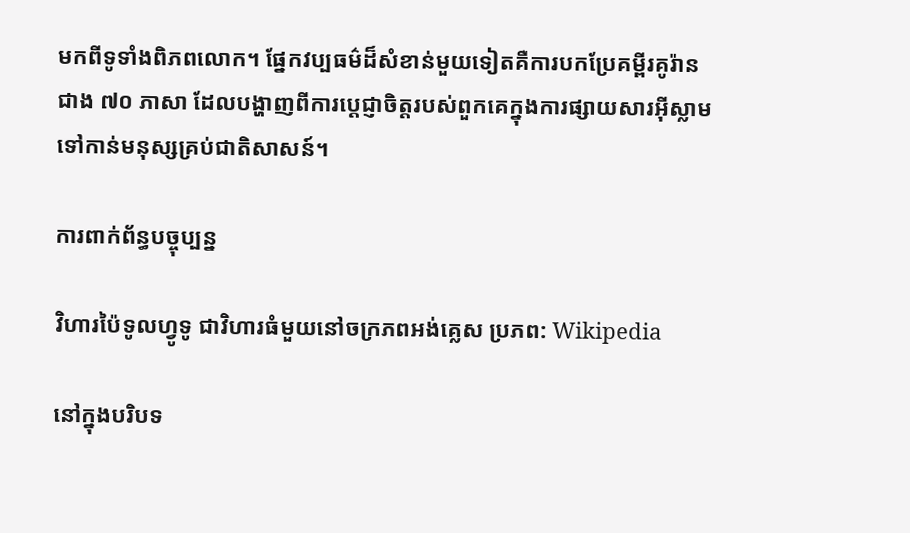មកពីទូទាំងពិភពលោក។ ផ្នែកវប្បធម៌ដ៏សំខាន់មួយទៀតគឺការបកប្រែគម្ពីរគូរ៉ានជាង ៧០ ភាសា ដែលបង្ហាញពីការប្តេជ្ញាចិត្តរបស់ពួកគេក្នុងការផ្សាយសារអ៊ីស្លាមទៅកាន់មនុស្សគ្រប់ជាតិសាសន៍។

ការពាក់ព័ន្ធបច្ចុប្បន្ន

វិហារប៉ៃទូលហ្វូទូ ជាវិហារធំមួយនៅចក្រភពអង់គ្លេស ប្រភព: Wikipedia

នៅក្នុងបរិបទ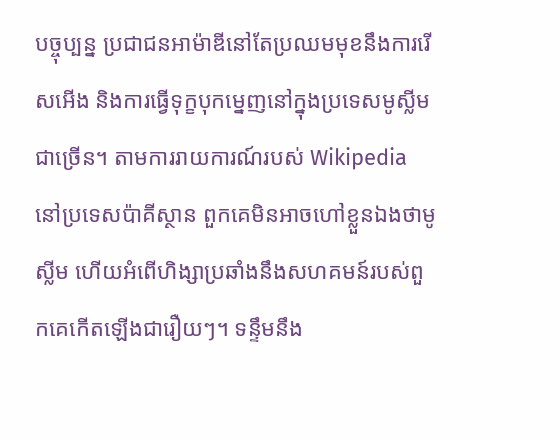បច្ចុប្បន្ន ប្រជាជនអាម៉ាឌីនៅតែប្រឈមមុខនឹងការរើសអើង និងការធ្វើទុក្ខបុកម្នេញនៅក្នុងប្រទេសមូស្លីមជាច្រើន។ តាមការរាយការណ៍របស់ Wikipedia នៅប្រទេសប៉ាគីស្ថាន ពួកគេមិនអាចហៅខ្លួនឯងថាមូស្លីម ហើយអំពើហិង្សាប្រឆាំងនឹងសហគមន៍របស់ពួកគេកើតឡើងជារឿយៗ។ ទន្ទឹមនឹង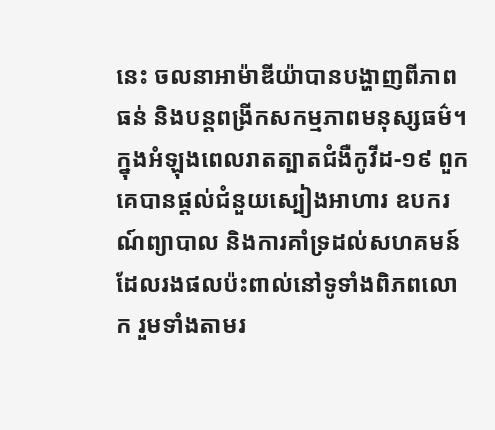នេះ ចលនាអាម៉ាឌីយ៉ាបានបង្ហាញពីភាពធន់ និងបន្តពង្រីកសកម្មភាពមនុស្សធម៌។ ក្នុងអំឡុងពេលរាតត្បាតជំងឺកូវីដ-១៩ ពួកគេបានផ្តល់ជំនួយស្បៀងអាហារ ឧបករណ៍ព្យាបាល និងការគាំទ្រដល់សហគមន៍ដែលរងផលប៉ះពាល់នៅទូទាំងពិភពលោក រួមទាំងតាមរ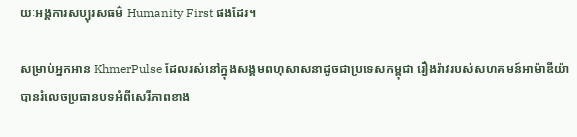យៈអង្គការសប្បុរសធម៌ Humanity First ផងដែរ។

សម្រាប់អ្នកអាន KhmerPulse ដែលរស់នៅក្នុងសង្គមពហុសាសនាដូចជាប្រទេសកម្ពុជា រឿងរ៉ាវរបស់សហគមន៍អាម៉ាឌីយ៉ាបានរំលេចប្រធានបទអំពីសេរីភាពខាង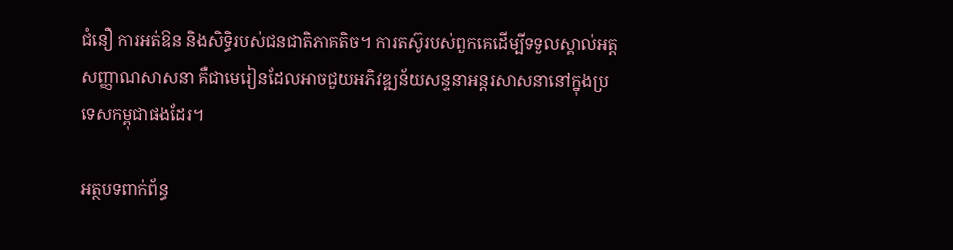ជំនឿ ការអត់ឱន និងសិទ្ធិរបស់ជនជាតិភាគតិច។ ការតស៊ូរបស់ពួកគេដើម្បីទទួលស្គាល់អត្តសញ្ញាណសាសនា គឺជាមេរៀនដែលអាចជួយអភិវឌ្ឍន័យសន្ទនាអន្តរសាសនានៅក្នុងប្រទេសកម្ពុជាផងដែរ។

អត្ថបទពាក់ព័ន្ធ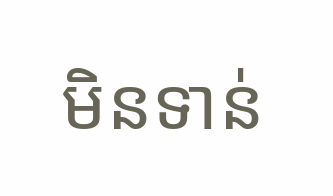មិនទាន់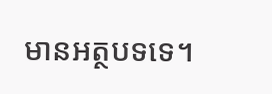មានអត្ថបទទេ។